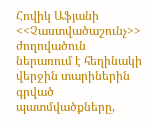Հովիկ Աֆյանի <<Չաստվածաշունչ>> ժողովածուն ներառում է հեղինակի վերջին տարիներին գրված պատմվածքները,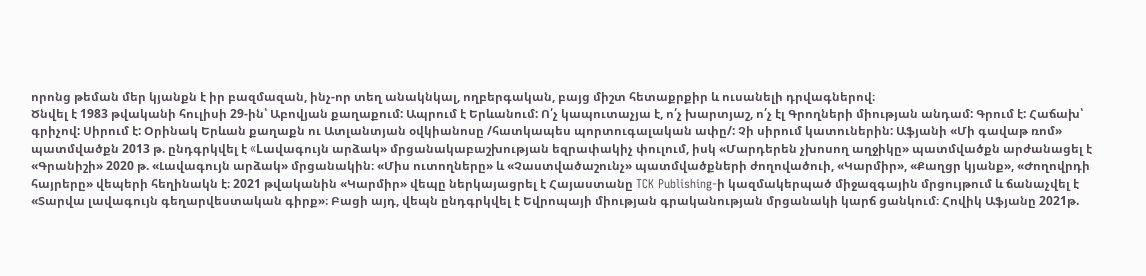որոնց թեման մեր կյանքն է իր բազմազան, ինչ-որ տեղ անակնկալ, ողբերգական, բայց միշտ հետաքրքիր և ուսանելի դրվագներով։
Ծնվել է 1983 թվականի հուլիսի 29-ին՝ Աբովյան քաղաքում: Ապրում է Երևանում: Ո՛չ կապուտաչյա է, ո՛չ խարտյաշ, ո՛չ էլ Գրողների միության անդամ: Գրում է: Հաճախ՝ գրիչով: Սիրում է: Օրինակ Երևան քաղաքն ու Ատլանտյան օվկիանոսը /հատկապես պորտուգալական ափը/: Չի սիրում կատուներին: Աֆյանի «Մի գավաթ ռոմ» պատմվածքն 2013 թ. ընդգրկվել է «Lավագույն արձակ» մրցանակաբաշխության եզրափակիչ փուլում, իսկ «Մարդերեն չխոսող աղջիկը» պատմվածքն արժանացել է «Գրանիշի» 2020 թ. «Լավագույն արձակ» մրցանակին։ «Միս ուտողները» և «Չաստվածաշունչ» պատմվածքների ժողովածուի, «Կարմիր», «Քաղցր կյանք», «Ժողովրդի հայրերը» վեպերի հեղինակն է։ 2021 թվականին «Կարմիր» վեպը ներկայացրել է Հայաստանը TCK Publishing-ի կազմակերպած միջազգային մրցույթում և ճանաչվել է «Տարվա լավագույն գեղարվեստական գիրք»։ Բացի այդ, վեպն ընդգրկվել է Եվրոպայի միության գրականության մրցանակի կարճ ցանկում։ Հովիկ Աֆյանը 2021թ.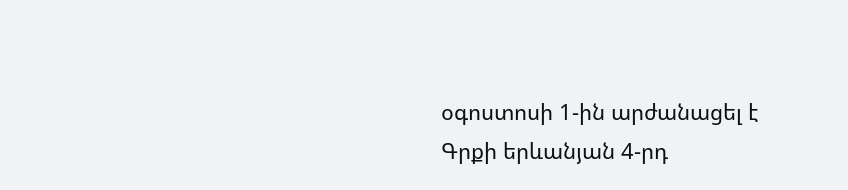օգոստոսի 1-ին արժանացել է Գրքի երևանյան 4-րդ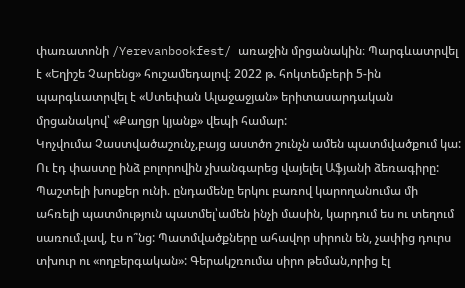փառատոնի /Yerevanbookfest/ առաջին մրցանակին։ Պարգևատրվել է «Եղիշե Չարենց» հուշամեդալով։ 2022 թ. հոկտեմբերի 5-ին պարգևատրվել է «Ստեփան Ալաջաջյան» երիտասարդական մրցանակով՝ «Քաղցր կյանք» վեպի համար:
Կոչվումա Չաստվածաշունչ,բայց աստծո շունչն ամեն պատմվածքում կա: Ու էդ փաստը ինձ բոլորովին չխանգարեց վայելել Աֆյանի ձեռագիրը: Պաշտելի խոսքեր ունի. ընդամենը երկու բառով կարողանումա մի ահռելի պատմություն պատմել՝ամեն ինչի մասին, կարդում ես ու տեղում սառում.լավ, էս ո՞նց: Պատմվածքները ահավոր սիրուն են, չափից դուրս տխուր ու «ողբերգական»: Գերակշռումա սիրո թեման,որից էլ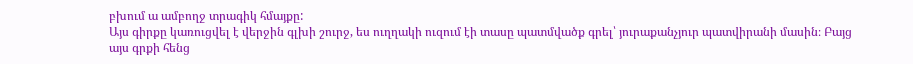բխում ա ամբողջ տրագիկ հմայքը:
Այս գիրքը կառուցվել է վերջին գլխի շուրջ, ես ուղղակի ուզում էի տասը պատմվածք գրել՝ յուրաքանչյուր պատվիրանի մասին։ Բայց այս գրքի հենց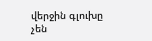վերջին գլուխը չեն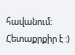հավանում։ Հետաքրքիր է :)